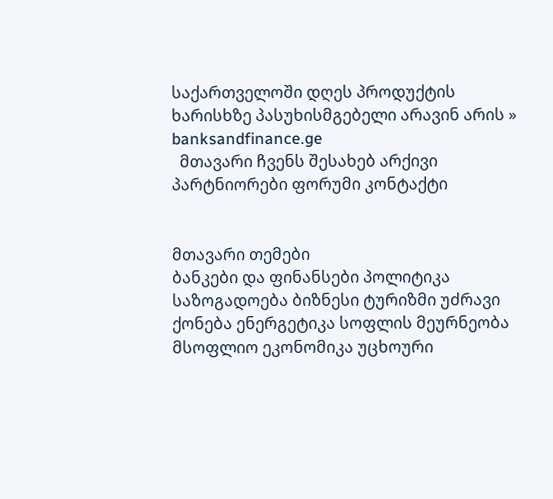საქართველოში დღეს პროდუქტის ხარისხზე პასუხისმგებელი არავინ არის » banksandfinance.ge
  მთავარი ჩვენს შესახებ არქივი პარტნიორები ფორუმი კონტაქტი


მთავარი თემები
ბანკები და ფინანსები პოლიტიკა საზოგადოება ბიზნესი ტურიზმი უძრავი ქონება ენერგეტიკა სოფლის მეურნეობა მსოფლიო ეკონომიკა უცხოური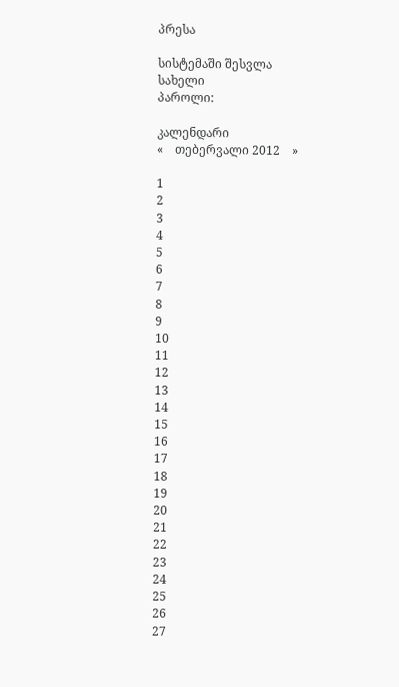პრესა

სისტემაში შესვლა
სახელი
პაროლი:

კალენდარი
«    თებერვალი 2012    »

1
2
3
4
5
6
7
8
9
10
11
12
13
14
15
16
17
18
19
20
21
22
23
24
25
26
27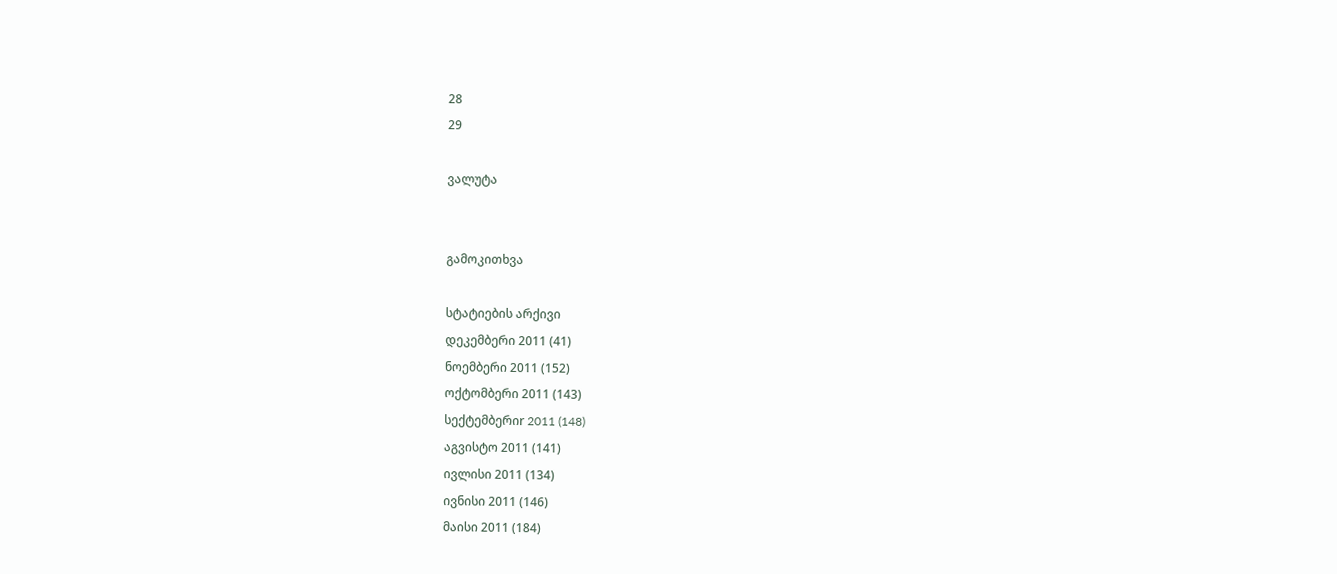28
29

ვალუტა


გამოკითხვა

სტატიების არქივი
დეკემბერი 2011 (41)
ნოემბერი 2011 (152)
ოქტომბერი 2011 (143)
სექტემბერიr 2011 (148)
აგვისტო 2011 (141)
ივლისი 2011 (134)
ივნისი 2011 (146)
მაისი 2011 (184)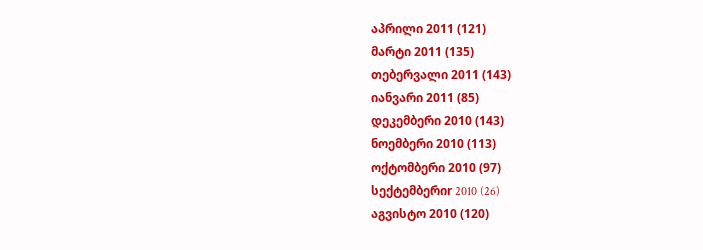აპრილი 2011 (121)
მარტი 2011 (135)
თებერვალი 2011 (143)
იანვარი 2011 (85)
დეკემბერი 2010 (143)
ნოემბერი 2010 (113)
ოქტომბერი 2010 (97)
სექტემბერიr 2010 (26)
აგვისტო 2010 (120)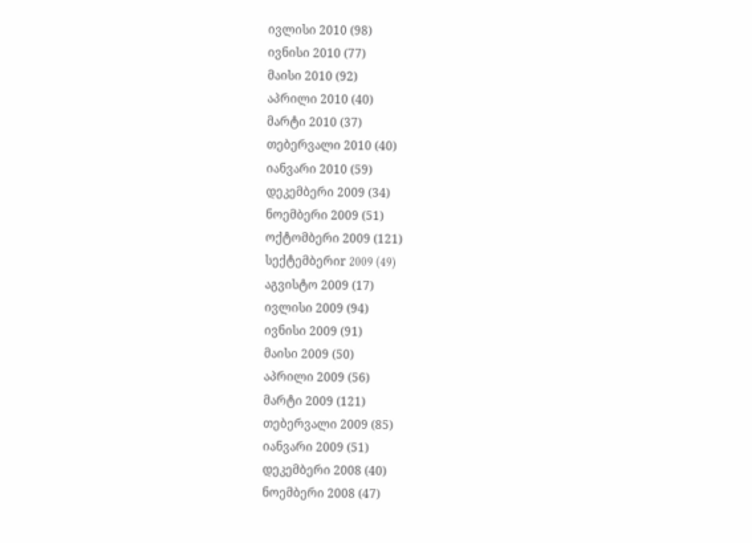ივლისი 2010 (98)
ივნისი 2010 (77)
მაისი 2010 (92)
აპრილი 2010 (40)
მარტი 2010 (37)
თებერვალი 2010 (40)
იანვარი 2010 (59)
დეკემბერი 2009 (34)
ნოემბერი 2009 (51)
ოქტომბერი 2009 (121)
სექტემბერიr 2009 (49)
აგვისტო 2009 (17)
ივლისი 2009 (94)
ივნისი 2009 (91)
მაისი 2009 (50)
აპრილი 2009 (56)
მარტი 2009 (121)
თებერვალი 2009 (85)
იანვარი 2009 (51)
დეკემბერი 2008 (40)
ნოემბერი 2008 (47)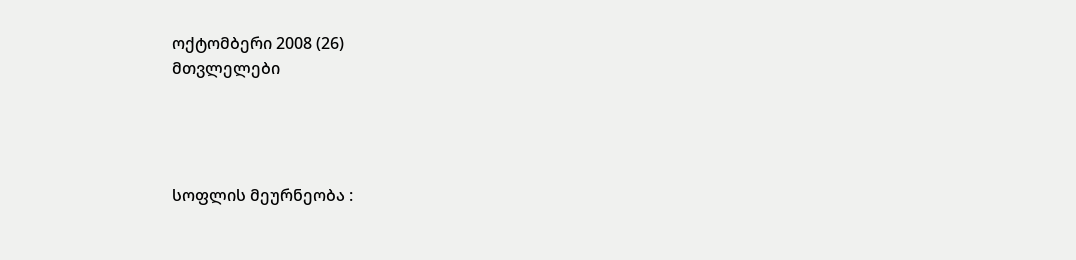ოქტომბერი 2008 (26)
მთვლელები




სოფლის მეურნეობა :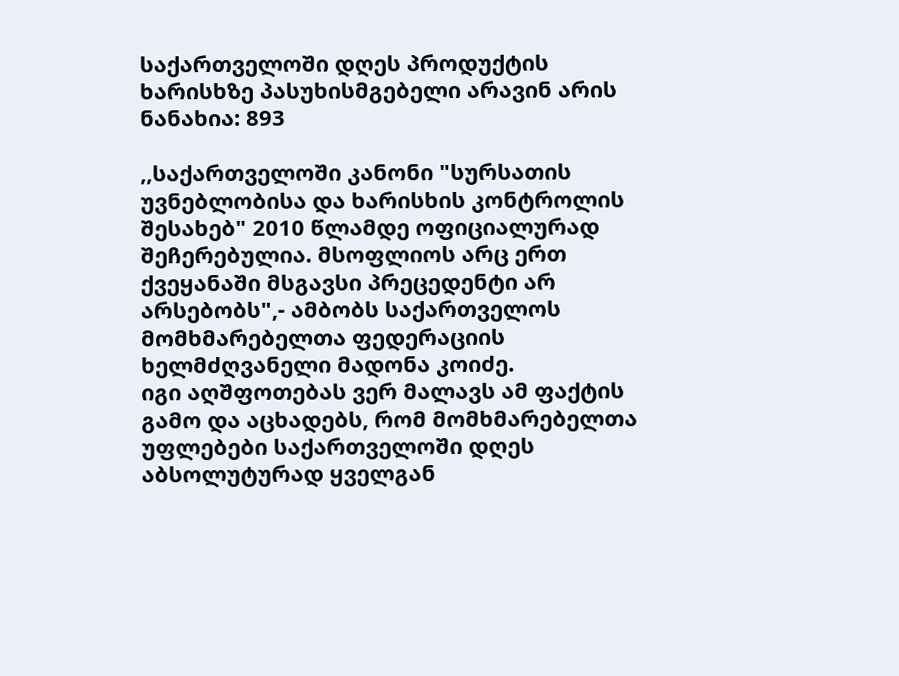საქართველოში დღეს პროდუქტის ხარისხზე პასუხისმგებელი არავინ არის
ნანახია: 893

,,საქართველოში კანონი "სურსათის უვნებლობისა და ხარისხის კონტროლის შესახებ" 2010 წლამდე ოფიციალურად შეჩერებულია. მსოფლიოს არც ერთ ქვეყანაში მსგავსი პრეცედენტი არ არსებობს",- ამბობს საქართველოს მომხმარებელთა ფედერაციის ხელმძღვანელი მადონა კოიძე.
იგი აღშფოთებას ვერ მალავს ამ ფაქტის გამო და აცხადებს, რომ მომხმარებელთა უფლებები საქართველოში დღეს აბსოლუტურად ყველგან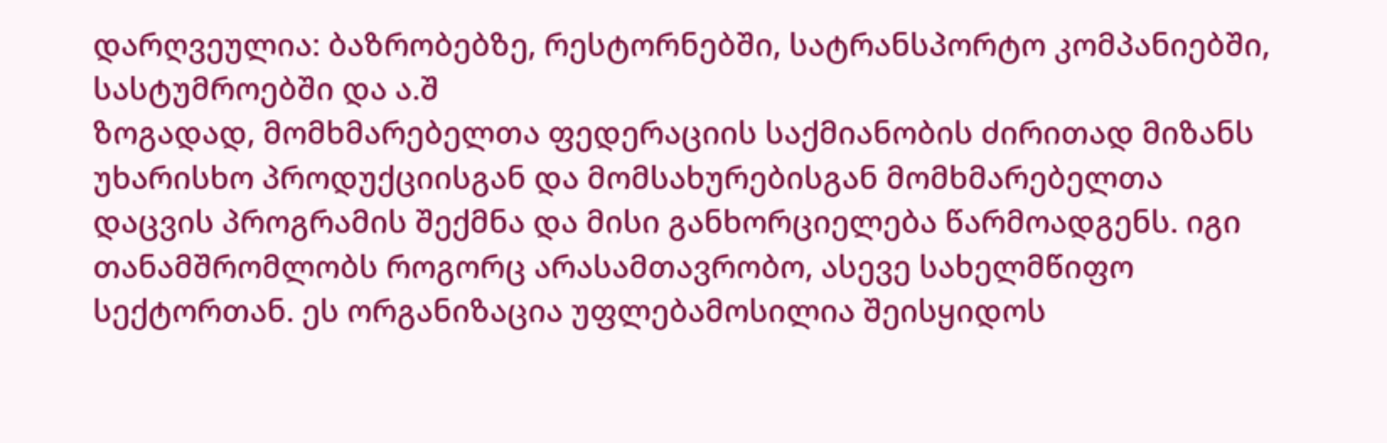დარღვეულია: ბაზრობებზე, რესტორნებში, სატრანსპორტო კომპანიებში, სასტუმროებში და ა.შ
ზოგადად, მომხმარებელთა ფედერაციის საქმიანობის ძირითად მიზანს უხარისხო პროდუქციისგან და მომსახურებისგან მომხმარებელთა დაცვის პროგრამის შექმნა და მისი განხორციელება წარმოადგენს. იგი თანამშრომლობს როგორც არასამთავრობო, ასევე სახელმწიფო სექტორთან. ეს ორგანიზაცია უფლებამოსილია შეისყიდოს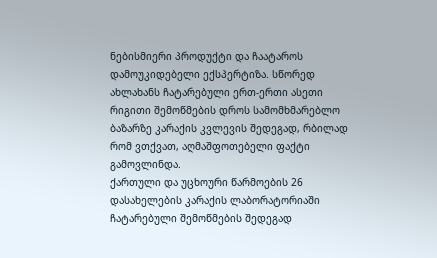ნებისმიერი პროდუქტი და ჩაატაროს დამოუკიდებელი ექსპერტიზა. სწორედ ახლახანს ჩატარებული ერთ-ერთი ასეთი რიგითი შემოწმების დროს სამომხმარებლო ბაზარზე კარაქის კვლევის შედეგად, რბილად რომ ვთქვათ, აღმაშფოთებელი ფაქტი გამოვლინდა.
ქართული და უცხოური წარმოების 26 დასახელების კარაქის ლაბორატორიაში ჩატარებული შემოწმების შედეგად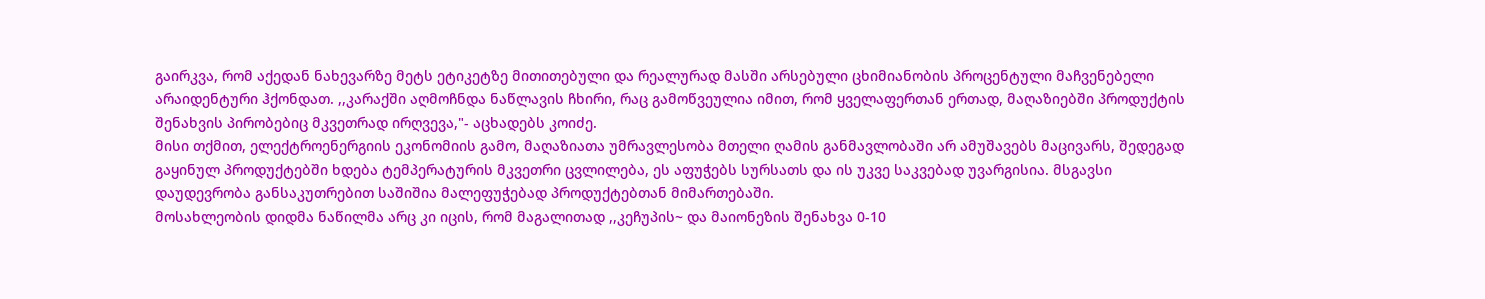გაირკვა, რომ აქედან ნახევარზე მეტს ეტიკეტზე მითითებული და რეალურად მასში არსებული ცხიმიანობის პროცენტული მაჩვენებელი არაიდენტური ჰქონდათ. ,,კარაქში აღმოჩნდა ნაწლავის ჩხირი, რაც გამოწვეულია იმით, რომ ყველაფერთან ერთად, მაღაზიებში პროდუქტის შენახვის პირობებიც მკვეთრად ირღვევა,"- აცხადებს კოიძე.
მისი თქმით, ელექტროენერგიის ეკონომიის გამო, მაღაზიათა უმრავლესობა მთელი ღამის განმავლობაში არ ამუშავებს მაცივარს, შედეგად გაყინულ პროდუქტებში ხდება ტემპერატურის მკვეთრი ცვლილება, ეს აფუჭებს სურსათს და ის უკვე საკვებად უვარგისია. მსგავსი დაუდევრობა განსაკუთრებით საშიშია მალეფუჭებად პროდუქტებთან მიმართებაში.
მოსახლეობის დიდმა ნაწილმა არც კი იცის, რომ მაგალითად ,,კეჩუპის~ და მაიონეზის შენახვა 0-10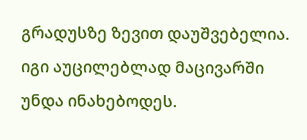გრადუსზე ზევით დაუშვებელია. იგი აუცილებლად მაცივარში უნდა ინახებოდეს.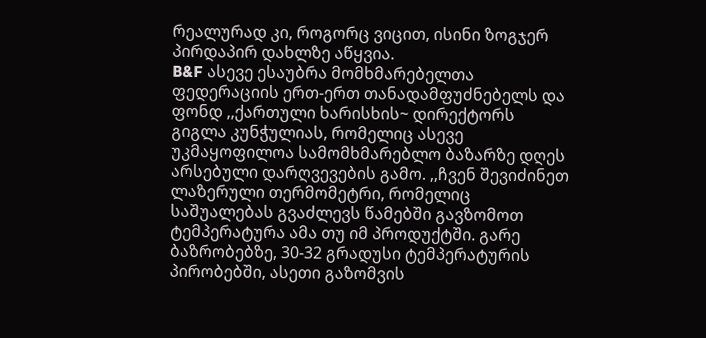რეალურად კი, როგორც ვიცით, ისინი ზოგჯერ პირდაპირ დახლზე აწყვია.
B&F ასევე ესაუბრა მომხმარებელთა ფედერაციის ერთ-ერთ თანადამფუძნებელს და ფონდ ,,ქართული ხარისხის~ დირექტორს გიგლა კუნჭულიას, რომელიც ასევე უკმაყოფილოა სამომხმარებლო ბაზარზე დღეს არსებული დარღვევების გამო. ,,ჩვენ შევიძინეთ ლაზერული თერმომეტრი, რომელიც საშუალებას გვაძლევს წამებში გავზომოთ ტემპერატურა ამა თუ იმ პროდუქტში. გარე ბაზრობებზე, 30-32 გრადუსი ტემპერატურის პირობებში, ასეთი გაზომვის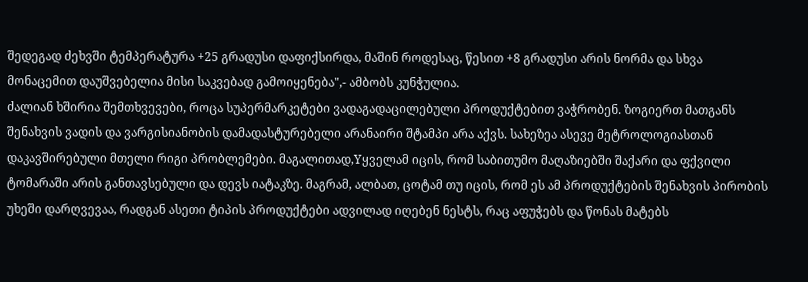შედეგად ძეხვში ტემპერატურა +25 გრადუსი დაფიქსირდა, მაშინ როდესაც, წესით +8 გრადუსი არის ნორმა და სხვა მონაცემით დაუშვებელია მისი საკვებად გამოიყენება",- ამბობს კუნჭულია.
ძალიან ხშირია შემთხვევები, როცა სუპერმარკეტები ვადაგადაცილებული პროდუქტებით ვაჭრობენ. ზოგიერთ მათგანს შენახვის ვადის და ვარგისიანობის დამადასტურებელი არანაირი შტამპი არა აქვს. სახეზეა ასევე მეტროლოგიასთან დაკავშირებული მთელი რიგი პრობლემები. მაგალითად,Yყველამ იცის, რომ საბითუმო მაღაზიებში შაქარი და ფქვილი ტომარაში არის განთავსებული და დევს იატაკზე. მაგრამ, ალბათ, ცოტამ თუ იცის, რომ ეს ამ პროდუქტების შენახვის პირობის უხეში დარღვევაა, რადგან ასეთი ტიპის პროდუქტები ადვილად იღებენ ნესტს, რაც აფუჭებს და წონას მატებს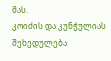მას.
კოიძის და კუნჭულიას შეხედულება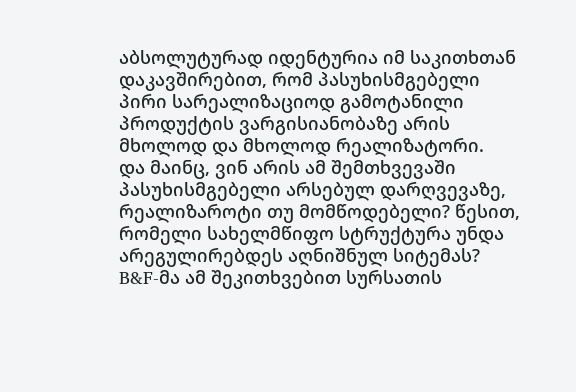აბსოლუტურად იდენტურია იმ საკითხთან დაკავშირებით, რომ პასუხისმგებელი პირი სარეალიზაციოდ გამოტანილი პროდუქტის ვარგისიანობაზე არის მხოლოდ და მხოლოდ რეალიზატორი.
და მაინც, ვინ არის ამ შემთხვევაში პასუხისმგებელი არსებულ დარღვევაზე, რეალიზაროტი თუ მომწოდებელი? წესით, რომელი სახელმწიფო სტრუქტურა უნდა არეგულირებდეს აღნიშნულ სიტემას?
B&F-მა ამ შეკითხვებით სურსათის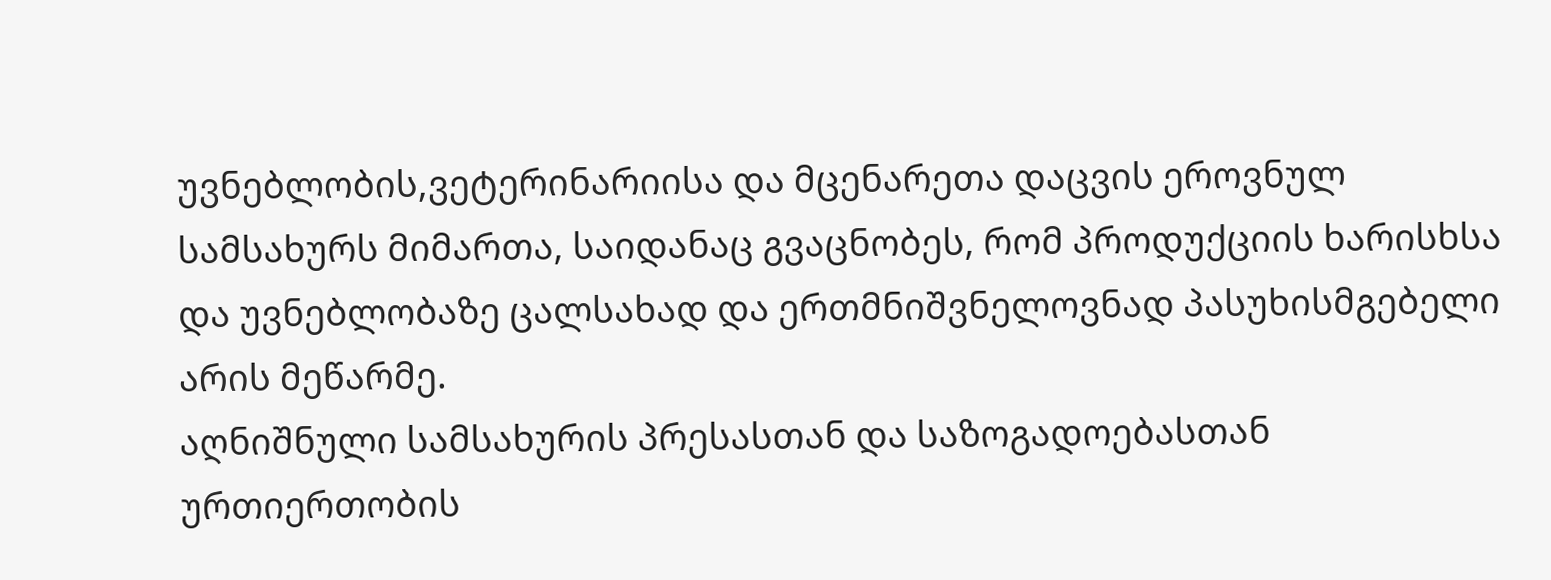უვნებლობის,ვეტერინარიისა და მცენარეთა დაცვის ეროვნულ სამსახურს მიმართა, საიდანაც გვაცნობეს, რომ პროდუქციის ხარისხსა და უვნებლობაზე ცალსახად და ერთმნიშვნელოვნად პასუხისმგებელი არის მეწარმე.
აღნიშნული სამსახურის პრესასთან და საზოგადოებასთან ურთიერთობის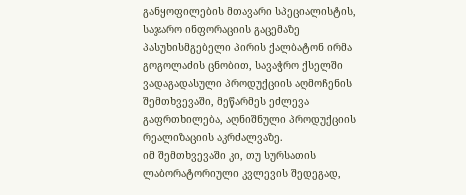განყოფილების მთავარი სპეციალისტის, საჯარო ინფორაციის გაცემაზე პასუხისმგებელი პირის ქალბატონ ირმა გოგოლაძის ცნობით, სავაჭრო ქსელში ვადაგადასული პროდუქციის აღმოჩენის შემთხვევაში, მეწარმეს ეძლევა გაფრთხილება, აღნიშნული პროდუქციის რეალიზაციის აკრძალვაზე.
იმ შემთხვევაში კი, თუ სურსათის ლაბორატორიული კვლევის შედეგად,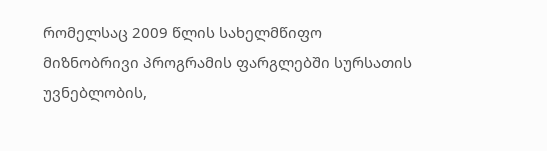რომელსაც 2009 წლის სახელმწიფო მიზნობრივი პროგრამის ფარგლებში სურსათის უვნებლობის,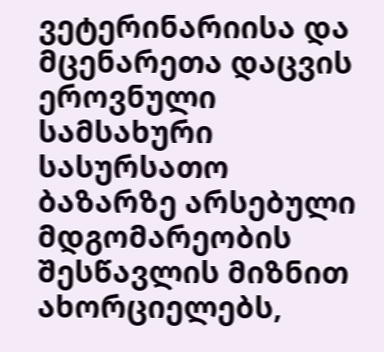ვეტერინარიისა და მცენარეთა დაცვის ეროვნული სამსახური სასურსათო ბაზარზე არსებული მდგომარეობის შესწავლის მიზნით ახორციელებს,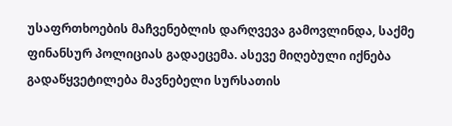უსაფრთხოების მაჩვენებლის დარღვევა გამოვლინდა, საქმე ფინანსურ პოლიციას გადაეცემა. ასევე მიღებული იქნება გადაწყვეტილება მავნებელი სურსათის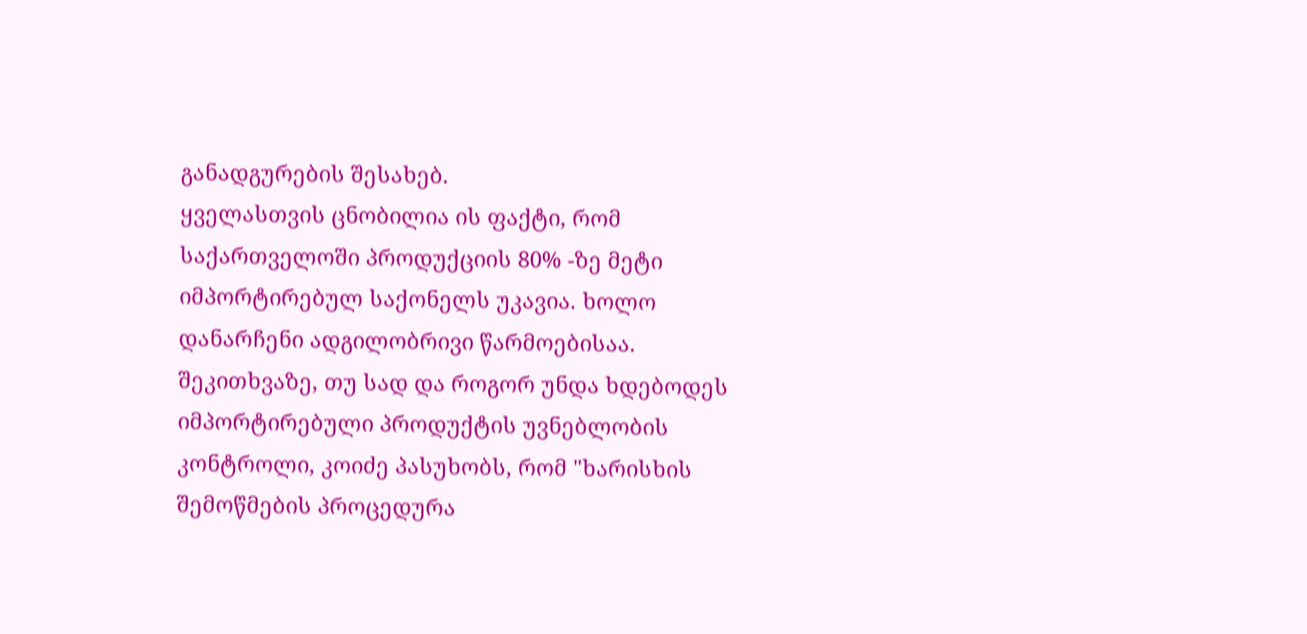განადგურების შესახებ.
ყველასთვის ცნობილია ის ფაქტი, რომ საქართველოში პროდუქციის 80% -ზე მეტი იმპორტირებულ საქონელს უკავია. ხოლო დანარჩენი ადგილობრივი წარმოებისაა.
შეკითხვაზე, თუ სად და როგორ უნდა ხდებოდეს იმპორტირებული პროდუქტის უვნებლობის კონტროლი, კოიძე პასუხობს, რომ "ხარისხის შემოწმების პროცედურა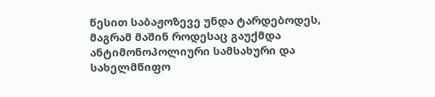წესით საბაჟოზევე უნდა ტარდებოდეს, მაგრამ მაშინ როდესაც გაუქმდა ანტიმონოპოლიური სამსახური და სახელმწიფო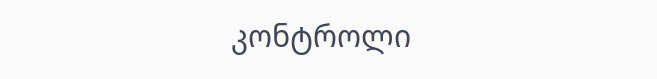კონტროლი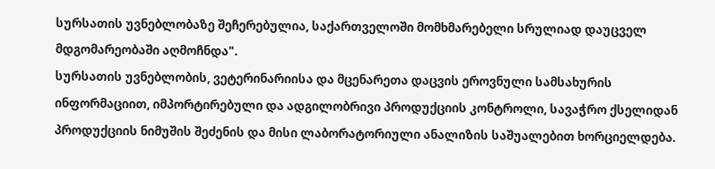სურსათის უვნებლობაზე შეჩერებულია, საქართველოში მომხმარებელი სრულიად დაუცველ მდგომარეობაში აღმოჩნდა".
სურსათის უვნებლობის, ვეტერინარიისა და მცენარეთა დაცვის ეროვნული სამსახურის ინფორმაციით, იმპორტირებული და ადგილობრივი პროდუქციის კონტროლი, სავაჭრო ქსელიდან პროდუქციის ნიმუშის შეძენის და მისი ლაბორატორიული ანალიზის საშუალებით ხორციელდება.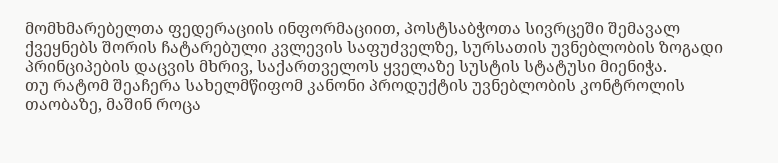მომხმარებელთა ფედერაციის ინფორმაციით, პოსტსაბჭოთა სივრცეში შემავალ ქვეყნებს შორის ჩატარებული კვლევის საფუძველზე, სურსათის უვნებლობის ზოგადი პრინციპების დაცვის მხრივ, საქართველოს ყველაზე სუსტის სტატუსი მიენიჭა.
თუ რატომ შეაჩერა სახელმწიფომ კანონი პროდუქტის უვნებლობის კონტროლის თაობაზე, მაშინ როცა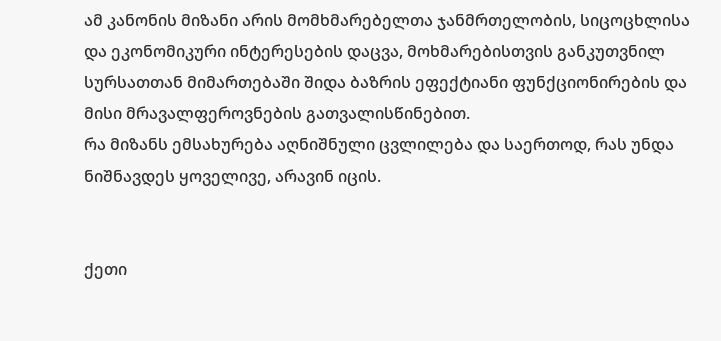ამ კანონის მიზანი არის მომხმარებელთა ჯანმრთელობის, სიცოცხლისა და ეკონომიკური ინტერესების დაცვა, მოხმარებისთვის განკუთვნილ სურსათთან მიმართებაში შიდა ბაზრის ეფექტიანი ფუნქციონირების და მისი მრავალფეროვნების გათვალისწინებით.
რა მიზანს ემსახურება აღნიშნული ცვლილება და საერთოდ, რას უნდა ნიშნავდეს ყოველივე, არავინ იცის.


ქეთი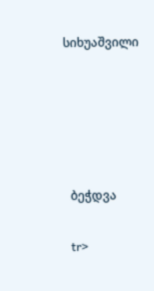სიხუაშვილი





  ბეჭდვა

  tr>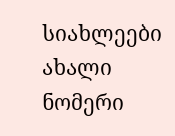სიახლეები
ახალი ნომერი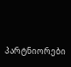პარტნიორები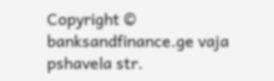Copyright © banksandfinance.ge vaja pshavela str.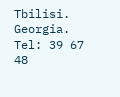Tbilisi. Georgia. Tel: 39 67 48